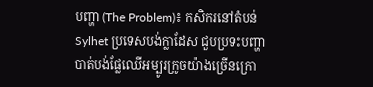បញ្ហា (The Problem)៖ កសិករនៅតំបន់ Sylhet ប្រទេសបង់ក្លាដែស ជួបប្រទះបញ្ហាបាត់បង់ផ្លែឈើអម្បូរក្រូចយ៉ាងច្រើនក្រោ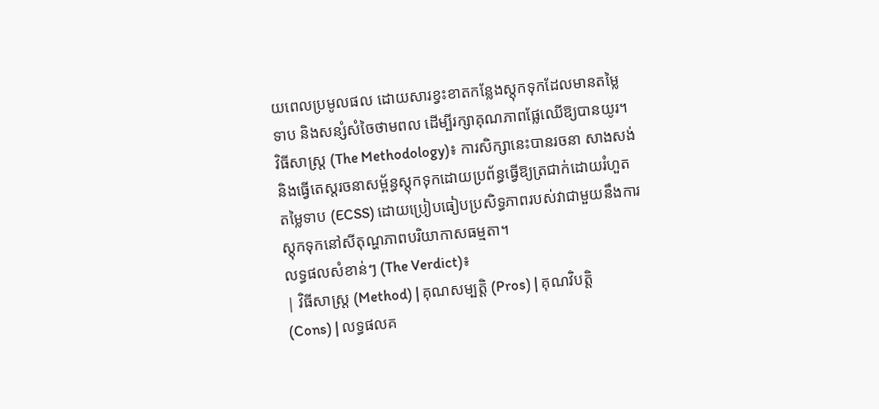យពេលប្រមូលផល ដោយសារខ្វះខាតកន្លែងស្តុកទុកដែលមានតម្លៃទាប និងសន្សំសំចៃថាមពល ដើម្បីរក្សាគុណភាពផ្លែឈើឱ្យបានយូរ។
វិធីសាស្ត្រ (The Methodology)៖ ការសិក្សានេះបានរចនា សាងសង់ និងធ្វើតេស្តរចនាសម្ព័ន្ធស្តុកទុកដោយប្រព័ន្ធធ្វើឱ្យត្រជាក់ដោយរំហួតតម្លៃទាប (ECSS) ដោយប្រៀបធៀបប្រសិទ្ធភាពរបស់វាជាមួយនឹងការស្តុកទុកនៅសីតុណ្ហភាពបរិយាកាសធម្មតា។
លទ្ធផលសំខាន់ៗ (The Verdict)៖
| វិធីសាស្ត្រ (Method) | គុណសម្បត្តិ (Pros) | គុណវិបត្តិ (Cons) | លទ្ធផលគ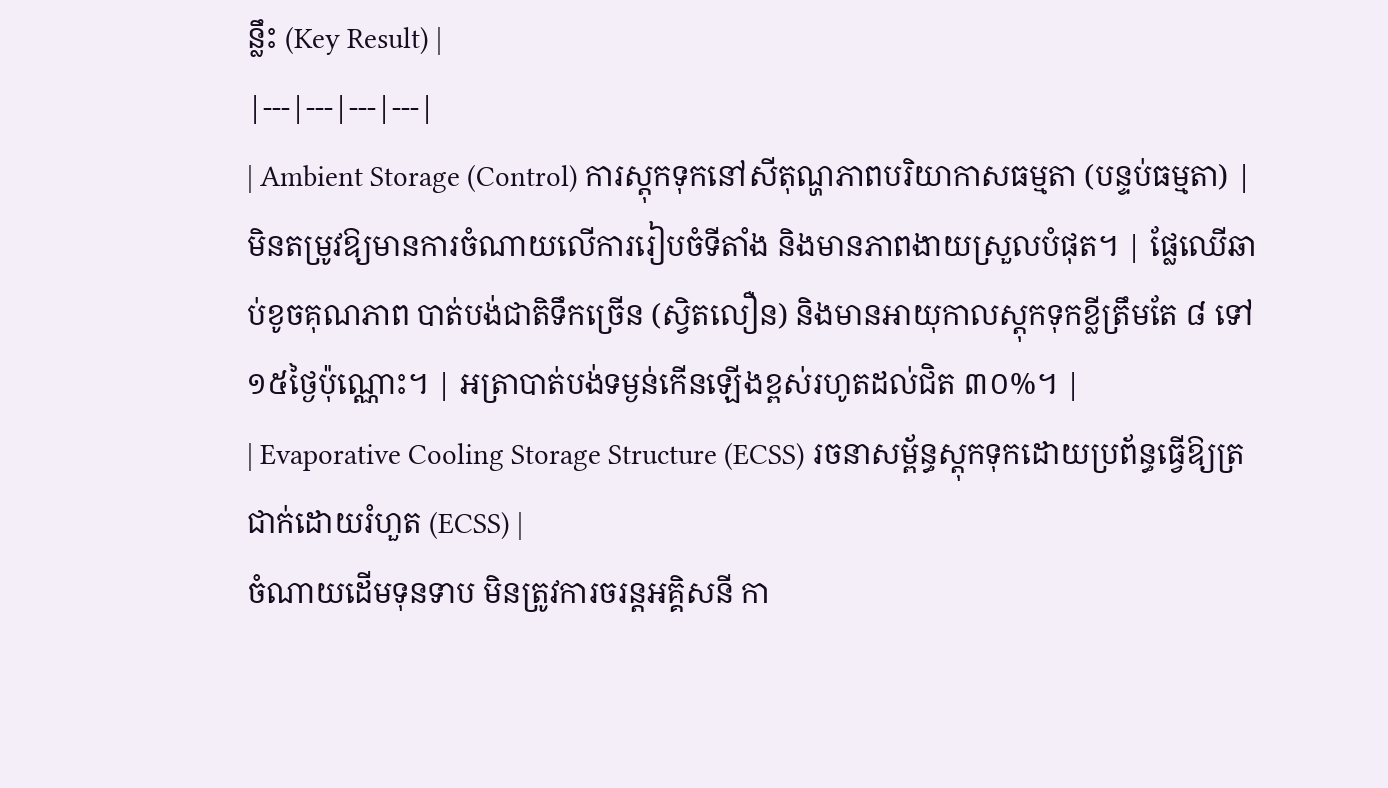ន្លឹះ (Key Result) |
|---|---|---|---|
| Ambient Storage (Control) ការស្តុកទុកនៅសីតុណ្ហភាពបរិយាកាសធម្មតា (បន្ទប់ធម្មតា) |
មិនតម្រូវឱ្យមានការចំណាយលើការរៀបចំទីតាំង និងមានភាពងាយស្រួលបំផុត។ | ផ្លែឈើឆាប់ខូចគុណភាព បាត់បង់ជាតិទឹកច្រើន (ស្វិតលឿន) និងមានអាយុកាលស្តុកទុកខ្លីត្រឹមតែ ៨ ទៅ ១៥ថ្ងៃប៉ុណ្ណោះ។ | អត្រាបាត់បង់ទម្ងន់កើនឡើងខ្ពស់រហូតដល់ជិត ៣០%។ |
| Evaporative Cooling Storage Structure (ECSS) រចនាសម្ព័ន្ធស្តុកទុកដោយប្រព័ន្ធធ្វើឱ្យត្រជាក់ដោយរំហួត (ECSS) |
ចំណាយដើមទុនទាប មិនត្រូវការចរន្តអគ្គិសនី កា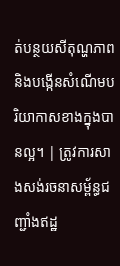ត់បន្ថយសីតុណ្ហភាព និងបង្កើនសំណើមបរិយាកាសខាងក្នុងបានល្អ។ | ត្រូវការសាងសង់រចនាសម្ព័ន្ធជញ្ជាំងឥដ្ឋ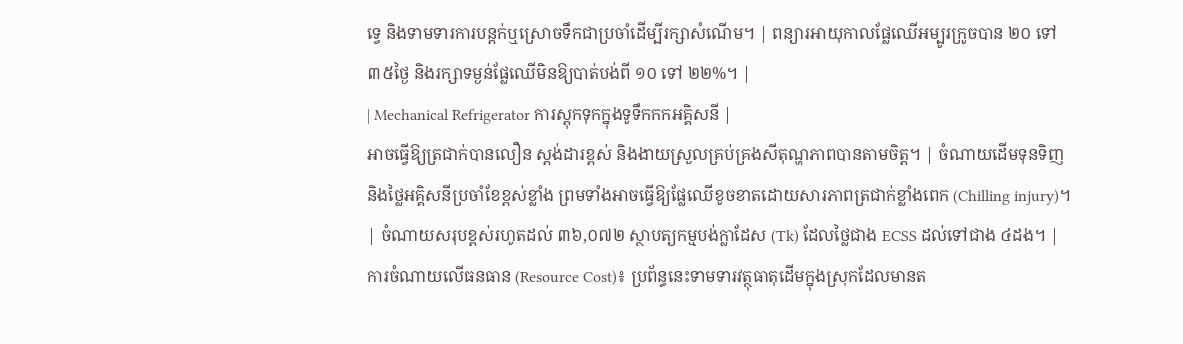ទ្វេ និងទាមទារការបន្តក់ឬស្រោចទឹកជាប្រចាំដើម្បីរក្សាសំណើម។ | ពន្យារអាយុកាលផ្លែឈើអម្បូរក្រូចបាន ២០ ទៅ ៣៥ថ្ងៃ និងរក្សាទម្ងន់ផ្លែឈើមិនឱ្យបាត់បង់ពី ១០ ទៅ ២២%។ |
| Mechanical Refrigerator ការស្តុកទុកក្នុងទូទឹកកកអគ្គិសនី |
អាចធ្វើឱ្យត្រជាក់បានលឿន ស្តង់ដារខ្ពស់ និងងាយស្រួលគ្រប់គ្រងសីតុណ្ហភាពបានតាមចិត្ត។ | ចំណាយដើមទុនទិញនិងថ្លៃអគ្គិសនីប្រចាំខែខ្ពស់ខ្លាំង ព្រមទាំងអាចធ្វើឱ្យផ្លែឈើខូចខាតដោយសារភាពត្រជាក់ខ្លាំងពេក (Chilling injury)។ | ចំណាយសរុបខ្ពស់រហូតដល់ ៣៦,០៧២ ស្ថាបត្យកម្មបង់ក្លាដែស (Tk) ដែលថ្លៃជាង ECSS ដល់ទៅជាង ៤ដង។ |
ការចំណាយលើធនធាន (Resource Cost)៖ ប្រព័ន្ធនេះទាមទារវត្ថុធាតុដើមក្នុងស្រុកដែលមានត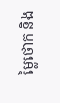ម្លៃថោក និង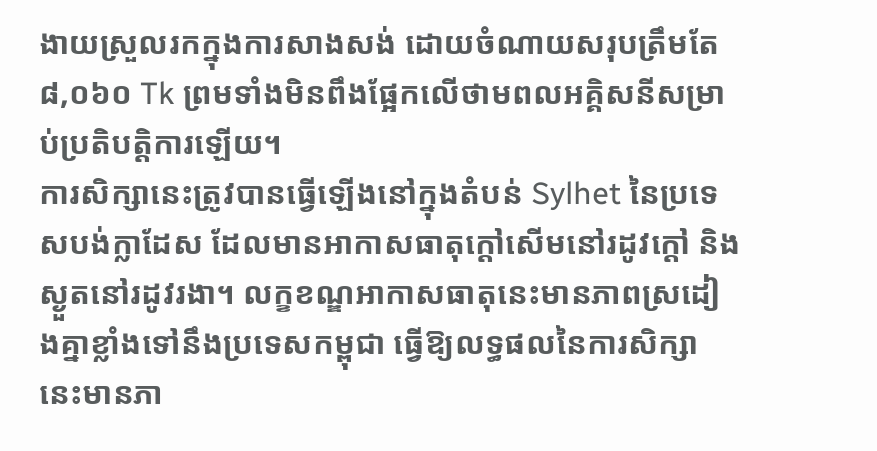ងាយស្រួលរកក្នុងការសាងសង់ ដោយចំណាយសរុបត្រឹមតែ ៨,០៦០ Tk ព្រមទាំងមិនពឹងផ្អែកលើថាមពលអគ្គិសនីសម្រាប់ប្រតិបត្តិការឡើយ។
ការសិក្សានេះត្រូវបានធ្វើឡើងនៅក្នុងតំបន់ Sylhet នៃប្រទេសបង់ក្លាដែស ដែលមានអាកាសធាតុក្តៅសើមនៅរដូវក្តៅ និងស្ងួតនៅរដូវរងា។ លក្ខខណ្ឌអាកាសធាតុនេះមានភាពស្រដៀងគ្នាខ្លាំងទៅនឹងប្រទេសកម្ពុជា ធ្វើឱ្យលទ្ធផលនៃការសិក្សានេះមានភា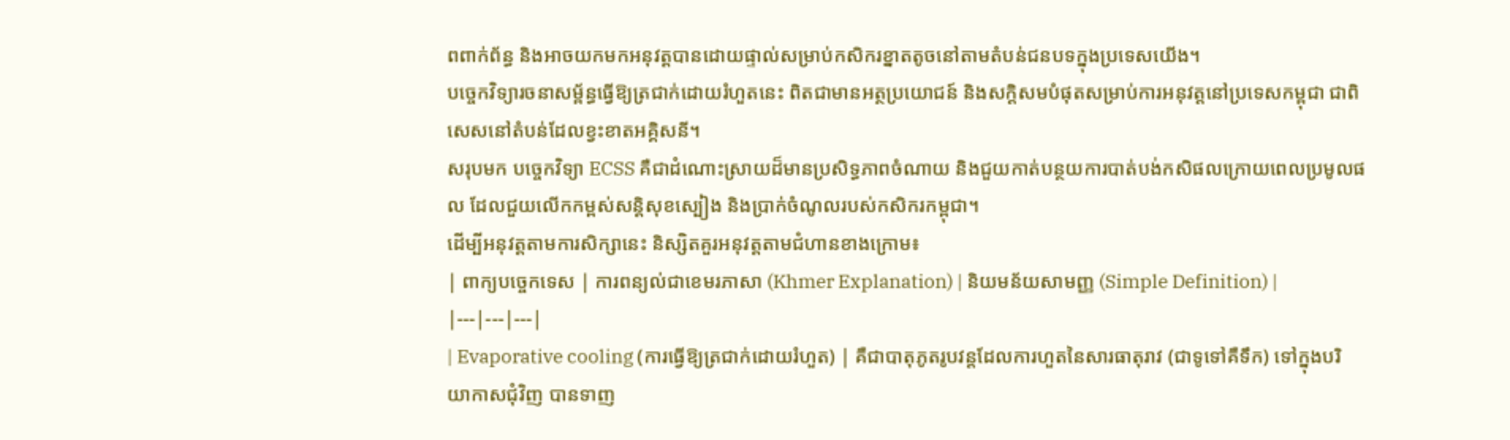ពពាក់ព័ន្ធ និងអាចយកមកអនុវត្តបានដោយផ្ទាល់សម្រាប់កសិករខ្នាតតូចនៅតាមតំបន់ជនបទក្នុងប្រទេសយើង។
បច្ចេកវិទ្យារចនាសម្ព័ន្ធធ្វើឱ្យត្រជាក់ដោយរំហួតនេះ ពិតជាមានអត្ថប្រយោជន៍ និងសក្តិសមបំផុតសម្រាប់ការអនុវត្តនៅប្រទេសកម្ពុជា ជាពិសេសនៅតំបន់ដែលខ្វះខាតអគ្គិសនី។
សរុបមក បច្ចេកវិទ្យា ECSS គឺជាដំណោះស្រាយដ៏មានប្រសិទ្ធភាពចំណាយ និងជួយកាត់បន្ថយការបាត់បង់កសិផលក្រោយពេលប្រមូលផល ដែលជួយលើកកម្ពស់សន្តិសុខស្បៀង និងប្រាក់ចំណូលរបស់កសិករកម្ពុជា។
ដើម្បីអនុវត្តតាមការសិក្សានេះ និស្សិតគួរអនុវត្តតាមជំហានខាងក្រោម៖
| ពាក្យបច្ចេកទេស | ការពន្យល់ជាខេមរភាសា (Khmer Explanation) | និយមន័យសាមញ្ញ (Simple Definition) |
|---|---|---|
| Evaporative cooling (ការធ្វើឱ្យត្រជាក់ដោយរំហួត) | គឺជាបាតុភូតរូបវន្តដែលការហួតនៃសារធាតុរាវ (ជាទូទៅគឺទឹក) ទៅក្នុងបរិយាកាសជុំវិញ បានទាញ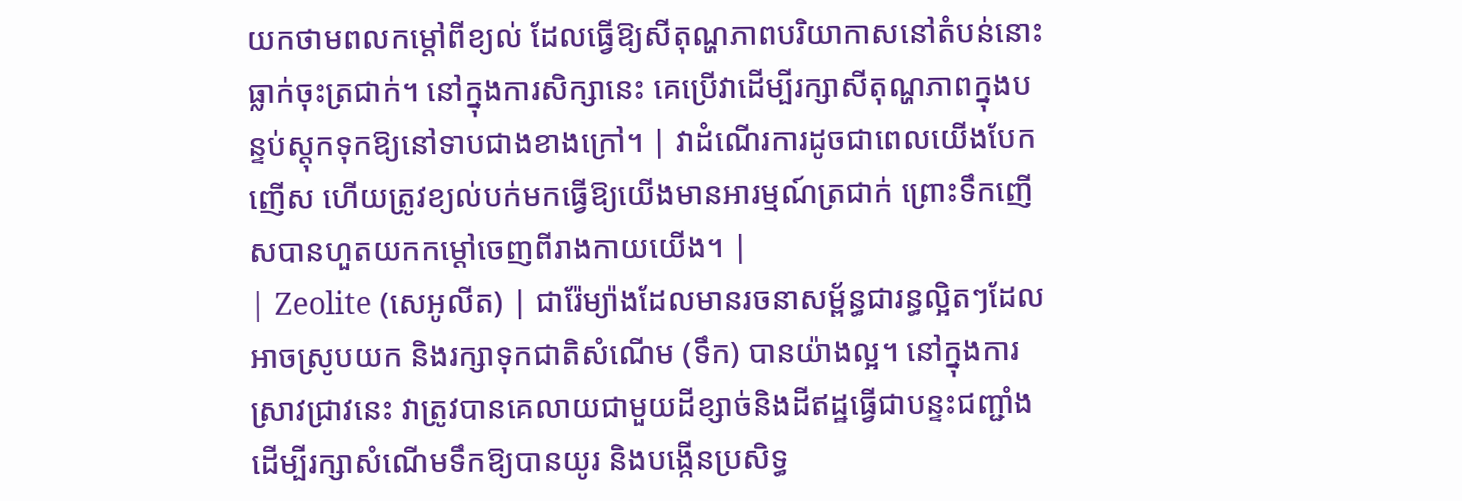យកថាមពលកម្ដៅពីខ្យល់ ដែលធ្វើឱ្យសីតុណ្ហភាពបរិយាកាសនៅតំបន់នោះធ្លាក់ចុះត្រជាក់។ នៅក្នុងការសិក្សានេះ គេប្រើវាដើម្បីរក្សាសីតុណ្ហភាពក្នុងបន្ទប់ស្តុកទុកឱ្យនៅទាបជាងខាងក្រៅ។ | វាដំណើរការដូចជាពេលយើងបែកញើស ហើយត្រូវខ្យល់បក់មកធ្វើឱ្យយើងមានអារម្មណ៍ត្រជាក់ ព្រោះទឹកញើសបានហួតយកកម្ដៅចេញពីរាងកាយយើង។ |
| Zeolite (សេអូលីត) | ជារ៉ែម្យ៉ាងដែលមានរចនាសម្ព័ន្ធជារន្ធល្អិតៗដែលអាចស្រូបយក និងរក្សាទុកជាតិសំណើម (ទឹក) បានយ៉ាងល្អ។ នៅក្នុងការស្រាវជ្រាវនេះ វាត្រូវបានគេលាយជាមួយដីខ្សាច់និងដីឥដ្ឋធ្វើជាបន្ទះជញ្ជាំងដើម្បីរក្សាសំណើមទឹកឱ្យបានយូរ និងបង្កើនប្រសិទ្ធ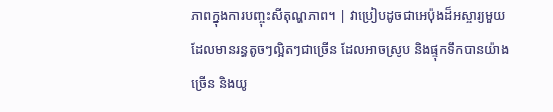ភាពក្នុងការបញ្ចុះសីតុណ្ហភាព។ | វាប្រៀបដូចជាអេប៉ុងដ៏អស្ចារ្យមួយដែលមានរន្ធតូចៗល្អិតៗជាច្រើន ដែលអាចស្រូប និងផ្ទុកទឹកបានយ៉ាងច្រើន និងយូ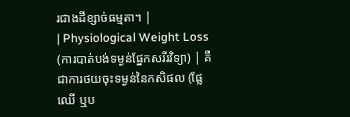រជាងដីខ្សាច់ធម្មតា។ |
| Physiological Weight Loss (ការបាត់បង់ទម្ងន់ផ្នែកសរីរវិទ្យា) | គឺជាការថយចុះទម្ងន់នៃកសិផល (ផ្លែឈើ ឬប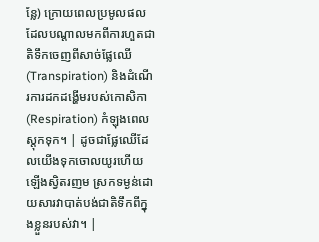ន្លែ) ក្រោយពេលប្រមូលផល ដែលបណ្តាលមកពីការហួតជាតិទឹកចេញពីសាច់ផ្លែឈើ (Transpiration) និងដំណើរការដកដង្ហើមរបស់កោសិកា (Respiration) កំឡុងពេលស្តុកទុក។ | ដូចជាផ្លែឈើដែលយើងទុកចោលយូរហើយឡើងស្វិតរញម ស្រកទម្ងន់ដោយសារវាបាត់បង់ជាតិទឹកពីក្នុងខ្លួនរបស់វា។ |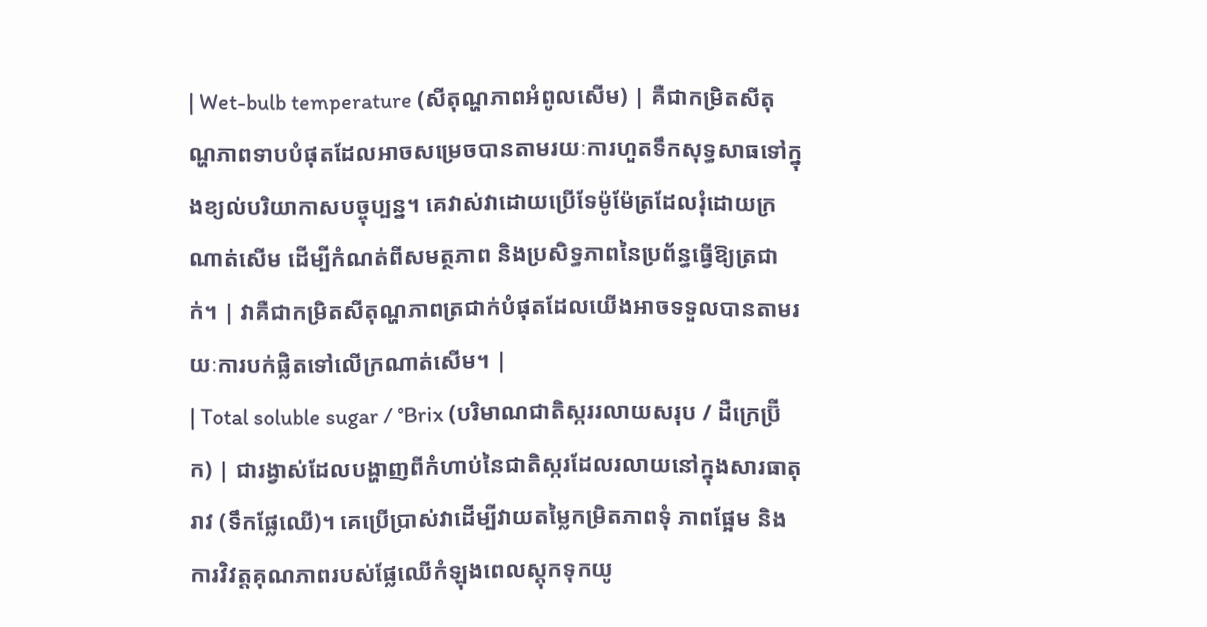| Wet-bulb temperature (សីតុណ្ហភាពអំពូលសើម) | គឺជាកម្រិតសីតុណ្ហភាពទាបបំផុតដែលអាចសម្រេចបានតាមរយៈការហួតទឹកសុទ្ធសាធទៅក្នុងខ្យល់បរិយាកាសបច្ចុប្បន្ន។ គេវាស់វាដោយប្រើទែម៉ូម៉ែត្រដែលរុំដោយក្រណាត់សើម ដើម្បីកំណត់ពីសមត្ថភាព និងប្រសិទ្ធភាពនៃប្រព័ន្ធធ្វើឱ្យត្រជាក់។ | វាគឺជាកម្រិតសីតុណ្ហភាពត្រជាក់បំផុតដែលយើងអាចទទួលបានតាមរយៈការបក់ផ្លិតទៅលើក្រណាត់សើម។ |
| Total soluble sugar / °Brix (បរិមាណជាតិស្កររលាយសរុប / ដឺក្រេប្រ៊ីក) | ជារង្វាស់ដែលបង្ហាញពីកំហាប់នៃជាតិស្ករដែលរលាយនៅក្នុងសារធាតុរាវ (ទឹកផ្លែឈើ)។ គេប្រើប្រាស់វាដើម្បីវាយតម្លៃកម្រិតភាពទុំ ភាពផ្អែម និងការវិវត្តគុណភាពរបស់ផ្លែឈើកំឡុងពេលស្តុកទុកយូ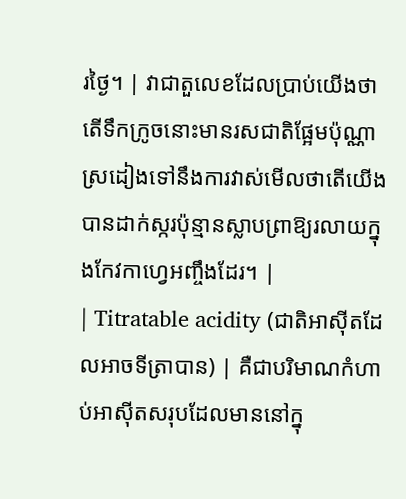រថ្ងៃ។ | វាជាតួលេខដែលប្រាប់យើងថាតើទឹកក្រូចនោះមានរសជាតិផ្អែមប៉ុណ្ណា ស្រដៀងទៅនឹងការវាស់មើលថាតើយើងបានដាក់ស្ករប៉ុន្មានស្លាបព្រាឱ្យរលាយក្នុងកែវកាហ្វេអញ្ចឹងដែរ។ |
| Titratable acidity (ជាតិអាស៊ីតដែលអាចទីត្រាបាន) | គឺជាបរិមាណកំហាប់អាស៊ីតសរុបដែលមាននៅក្នុ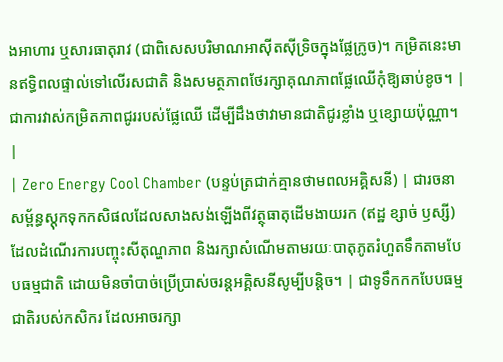ងអាហារ ឬសារធាតុរាវ (ជាពិសេសបរិមាណអាស៊ីតស៊ីទ្រិចក្នុងផ្លែក្រូច)។ កម្រិតនេះមានឥទ្ធិពលផ្ទាល់ទៅលើរសជាតិ និងសមត្ថភាពថែរក្សាគុណភាពផ្លែឈើកុំឱ្យឆាប់ខូច។ | ជាការវាស់កម្រិតភាពជូររបស់ផ្លែឈើ ដើម្បីដឹងថាវាមានជាតិជូរខ្លាំង ឬខ្សោយប៉ុណ្ណា។ |
| Zero Energy Cool Chamber (បន្ទប់ត្រជាក់គ្មានថាមពលអគ្គិសនី) | ជារចនាសម្ព័ន្ធស្តុកទុកកសិផលដែលសាងសង់ឡើងពីវត្ថុធាតុដើមងាយរក (ឥដ្ឋ ខ្សាច់ ឫស្សី) ដែលដំណើរការបញ្ចុះសីតុណ្ហភាព និងរក្សាសំណើមតាមរយៈបាតុភូតរំហួតទឹកតាមបែបធម្មជាតិ ដោយមិនចាំបាច់ប្រើប្រាស់ចរន្តអគ្គិសនីសូម្បីបន្តិច។ | ជាទូទឹកកកបែបធម្មជាតិរបស់កសិករ ដែលអាចរក្សា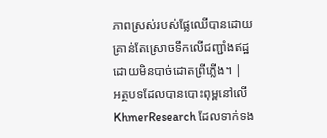ភាពស្រស់របស់ផ្លែឈើបានដោយគ្រាន់តែស្រោចទឹកលើជញ្ជាំងឥដ្ឋ ដោយមិនបាច់ដោតព្រីភ្លើង។ |
អត្ថបទដែលបានបោះពុម្ពនៅលើ KhmerResearch ដែលទាក់ទង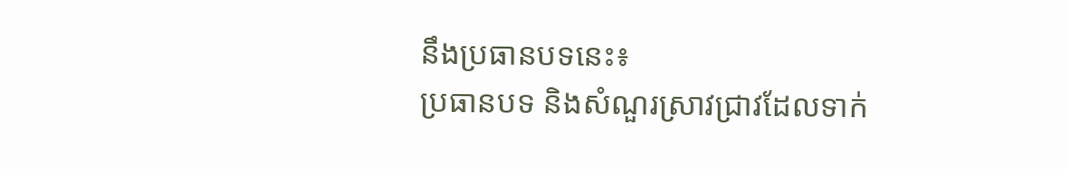នឹងប្រធានបទនេះ៖
ប្រធានបទ និងសំណួរស្រាវជ្រាវដែលទាក់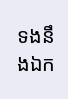ទងនឹងឯក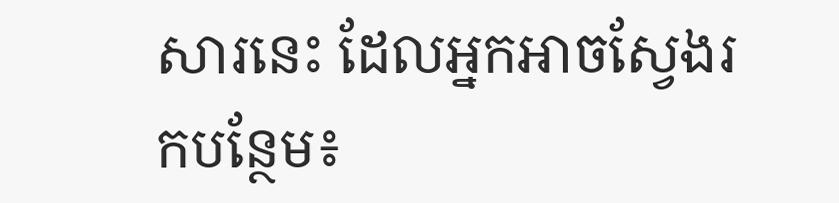សារនេះ ដែលអ្នកអាចស្វែងរកបន្ថែម៖